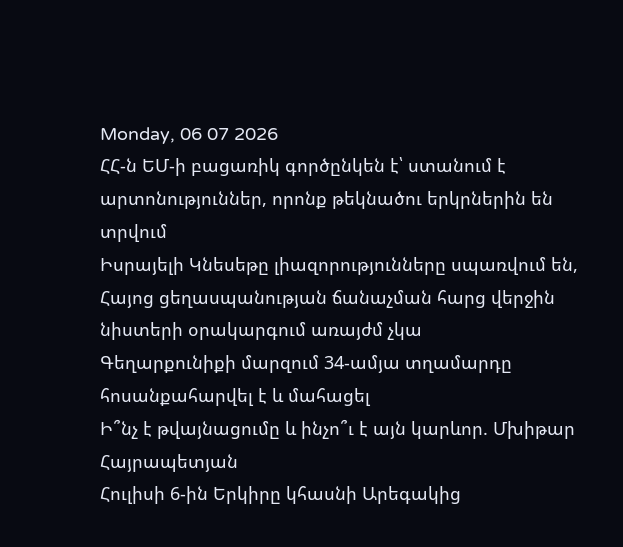Monday, 06 07 2026
ՀՀ-ն ԵՄ-ի բացառիկ գործընկեն է՝ ստանում է արտոնություններ, որոնք թեկնածու երկրներին են տրվում
Իսրայելի Կնեսեթը լիազորությունները սպառվում են, Հայոց ցեղասպանության ճանաչման հարց վերջին նիստերի օրակարգում առայժմ չկա
Գեղարքունիքի մարզում 34-ամյա տղամարդը հոսանքահարվել է և մահացել
Ի՞նչ է թվայնացումը և ինչո՞ւ է այն կարևոր. Մխիթար Հայրապետյան
Հուլիսի 6-ին Երկիրը կհասնի Արեգակից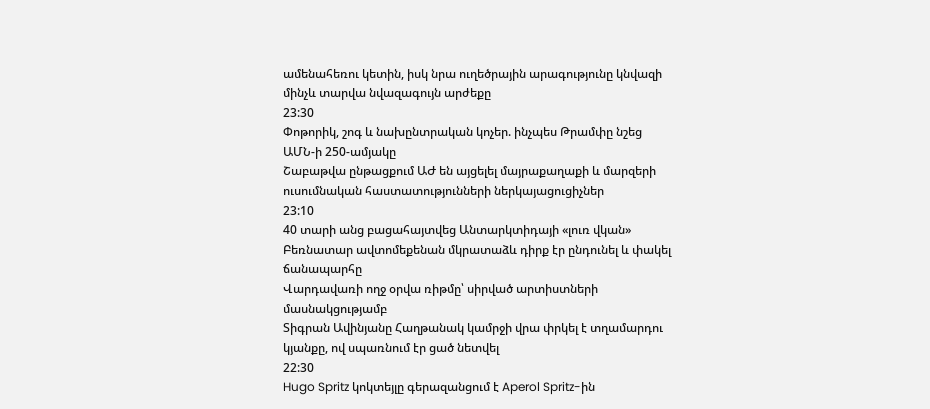ամենահեռու կետին, իսկ նրա ուղեծրային արագությունը կնվազի մինչև տարվա նվազագույն արժեքը
23:30
Փոթորիկ, շոգ և նախընտրական կոչեր. ինչպես Թրամփը նշեց ԱՄՆ-ի 250-ամյակը
Շաբաթվա ընթացքում ԱԺ են այցելել մայրաքաղաքի և մարզերի ուսումնական հաստատությունների ներկայացուցիչներ
23:10
40 տարի անց բացահայտվեց Անտարկտիդայի «լուռ վկան»
Բեռնատար ավտոմեքենան մկրատաձև դիրք էր ընդունել և փակել ճանապարհը
Վարդավառի ողջ օրվա ռիթմը՝ սիրված արտիստների մասնակցությամբ
Տիգրան Ավինյանը Հաղթանակ կամրջի վրա փրկել է տղամարդու կյանքը, ով սպառնում էր ցած նետվել
22:30
Hugo Spritz կոկտեյլը գերազանցում է Aperol Spritz-ին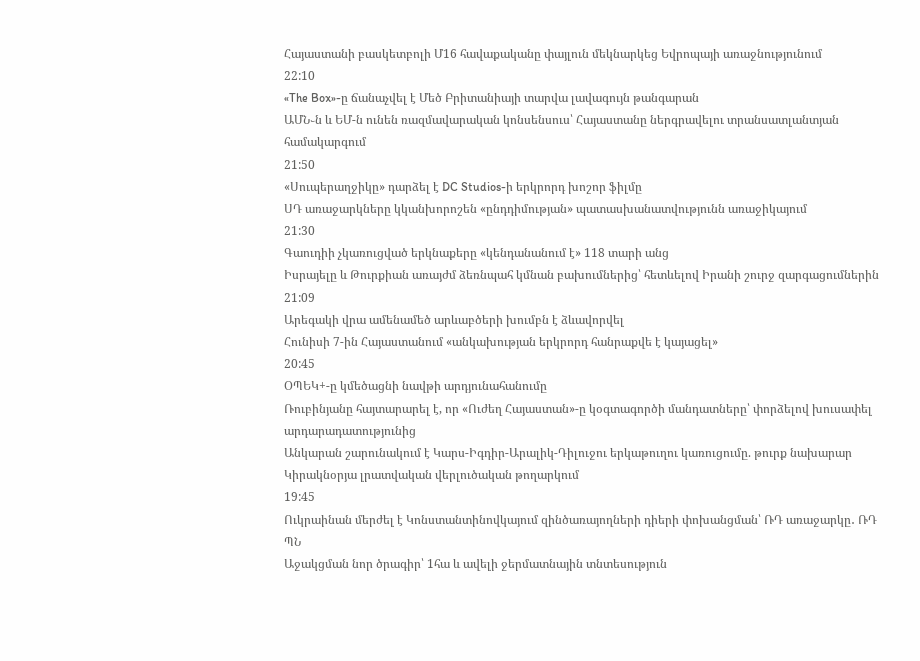Հայաստանի բասկետբոլի Մ16 հավաքականը փայլուն մեկնարկեց Եվրոպայի առաջնությունում
22:10
«The Box»-ը ճանաչվել է Մեծ Բրիտանիայի տարվա լավագույն թանգարան
ԱՄՆ֊ն և ԵՄ-ն ունեն ռազմավարական կոնսենսուս՝ Հայաստանը ներգրավելու տրանսատլանտյան համակարգում
21:50
«Սուպերաղջիկը» դարձել է DC Studios-ի երկրորդ խոշոր ֆիլմը
ՍԴ առաջարկները կկանխորոշեն «ընդդիմության» պատասխանատվությունն առաջիկայում
21:30
Գաուդիի չկառուցված երկնաքերը «կենդանանում է» 118 տարի անց
Իսրայելը և Թուրքիան առայժմ ձեռնպահ կմնան բախումներից՝ հետևելով Իրանի շուրջ զարգացումներին
21:09
Արեգակի վրա ամենամեծ արևաբծերի խումբն է ձևավորվել
Հունիսի 7-ին Հայաստանում «անկախության երկրորդ հանրաքվե է կայացել»
20:45
ՕՊԵԿ+-ը կմեծացնի նավթի արդյունահանումը
Ռուբինյանը հայտարարել է, որ «Ուժեղ Հայաստան»-ը կօգտագործի մանդատները՝ փորձելով խուսափել արդարադատությունից
Անկարան շարունակում է Կարս-Իգդիր-Արալիկ-Դիլուջու երկաթուղու կառուցումը. թուրք նախարար
Կիրակնօրյա լրատվական վերլուծական թողարկում
19:45
Ուկրաինան մերժել է Կոնստանտինովկայում զինծառայողների դիերի փոխանցման՝ ՌԴ առաջարկը․ ՌԴ ՊՆ
Աջակցման նոր ծրագիր՝ 1հա և ավելի ջերմատնային տնտեսություն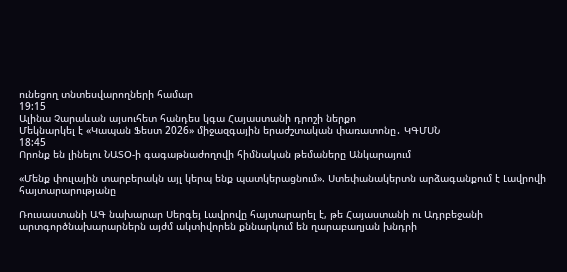ունեցող տնտեսվարողների համար
19:15
Ալինա Չարաևան այսուհետ հանդես կգա Հայաստանի դրոշի ներքո
Մեկնարկել է «Կապան Ֆեստ 2026» միջազգային երաժշտական փառատոնը․ ԿԳՄՍՆ
18:45
Որոնք են լինելու ՆԱՏՕ-ի գագաթնաժողովի հիմնական թեմաները Անկարայում

«Մենք փուլային տարբերակն այլ կերպ ենք պատկերացնում». Ստեփանակերտն արձագանքում է Լավրովի հայտարարությանը

Ռուսաստանի ԱԳ նախարար Սերգեյ Լավրովը հայտարարել է, թե Հայաստանի ու Ադրբեջանի արտգործնախարարներն այժմ ակտիվորեն քննարկում են ղարաբաղյան խնդրի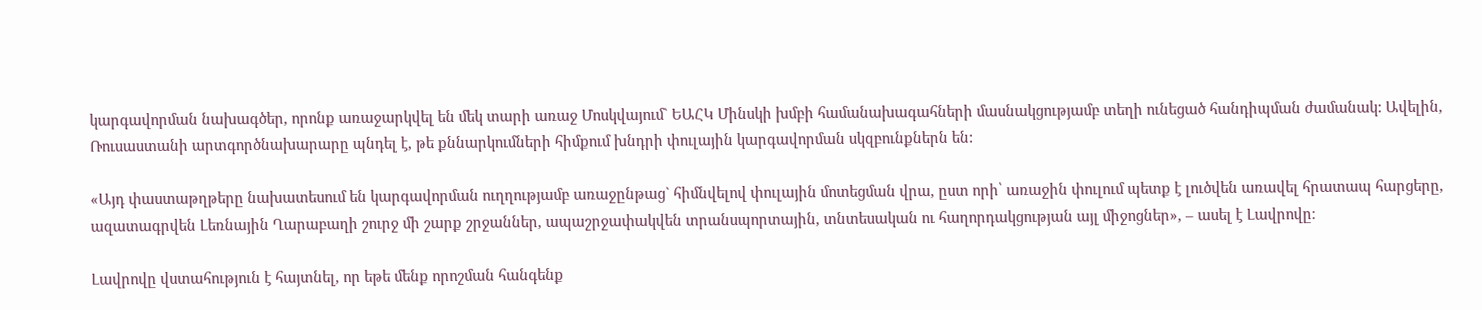կարգավորման նախագծեր, որոնք առաջարկվել են մեկ տարի առաջ Մոսկվայում` ԵԱՀԿ Մինսկի խմբի համանախագահների մասնակցությամբ տեղի ունեցած հանդիպման ժամանակ: Ավելին, Ռուսաստանի արտգործնախարարը պնդել է, թե քննարկումների հիմքում խնդրի փուլային կարգավորման սկզբունքներն են:

«Այդ փաստաթղթերը նախատեսում են կարգավորման ուղղությամբ առաջընթաց` հիմնվելով փուլային մոտեցման վրա, ըստ որի՝ առաջին փուլում պետք է լուծվեն առավել հրատապ հարցերը, ազատագրվեն Լեռնային Ղարաբաղի շուրջ մի շարք շրջաններ, ապաշրջափակվեն տրանսպորտային, տնտեսական ու հաղորդակցության այլ միջոցներ», – ասել է Լավրովը։

Լավրովը վստահություն է հայտնել, որ եթե մենք որոշման հանգենք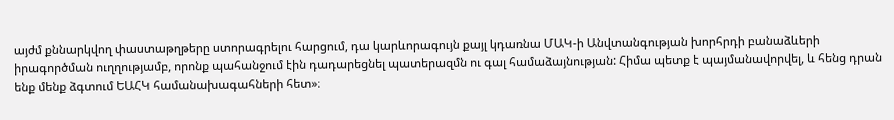այժմ քննարկվող փաստաթղթերը ստորագրելու հարցում, դա կարևորագույն քայլ կդառնա ՄԱԿ-ի Անվտանգության խորհրդի բանաձևերի իրագործման ուղղությամբ, որոնք պահանջում էին դադարեցնել պատերազմն ու գալ համաձայնության: Հիմա պետք է պայմանավորվել, և հենց դրան ենք մենք ձգտում ԵԱՀԿ համանախագահների հետ»։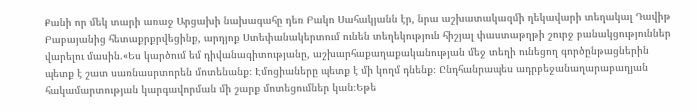Քանի որ մեկ տարի առաջ Արցախի նախագահը դեռ Բակո Սահակյանն էր, նրա աշխատակազմի ղեկավարի տեղակալ Դավիթ Բաբայանից հետաքրքրվեցինք, արդյոք Ստեփանակերտում ունեն տեղեկություն հիշյալ փաստաթղթի շուրջ բանակցություններ վարելու մասին.«Ես կարծում եմ դիվանագիտությանը, աշխարհաքաղաքականության մեջ տեղի ունեցող գործընթացներին պետք է շատ սառնասրտորեն մոտենանք։ Էմոցիաները պետք է մի կողմ դնենք։ Ընդհանրապես ադրբեջանաղարաբաղյան հակամարտության կարգավորման մի շարք մոտեցումներ կան։Եթե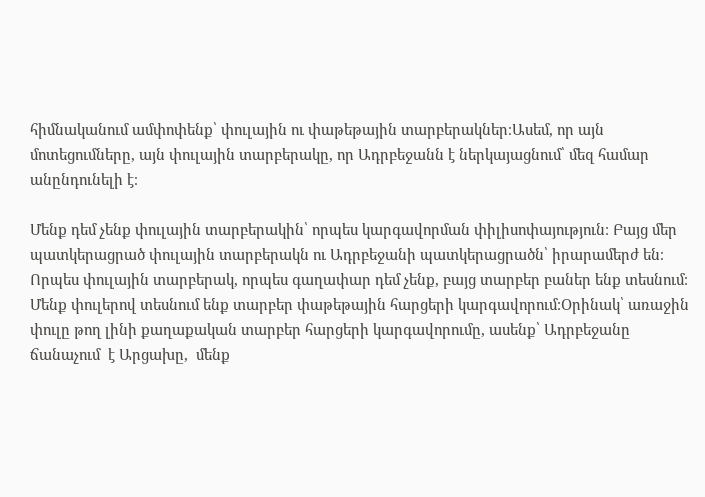հիմնականում ամփոփենք՝ փուլային ու փաթեթային տարբերակներ։Ասեմ, որ այն մոտեցումները, այն փուլային տարբերակը, որ Ադրբեջանն է ներկայացնում՝ մեզ համար անընդունելի է։

Մենք դեմ չենք փուլային տարբերակին՝ որպես կարգավորման փիլիսոփայություն։ Բայց մեր պատկերացրած փուլային տարբերակն ու Ադրբեջանի պատկերացրածն՝ իրարամերժ են։ Որպես փուլային տարբերակ, որպես գաղափար դեմ չենք, բայց տարբեր բաներ ենք տեսնում։ Մենք փուլերով տեսնում ենք տարբեր փաթեթային հարցերի կարգավորում։Օրինակ՝ առաջին փուլը թող լինի քաղաքական տարբեր հարցերի կարգավորումը, ասենք՝ Ադրբեջանը ճանաչում  է Արցախը,  մենք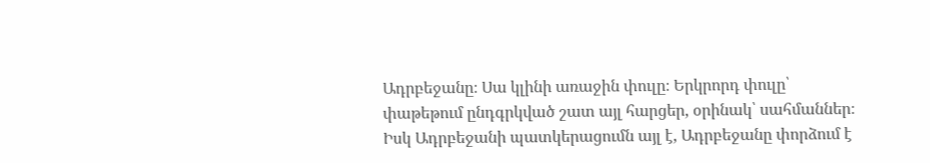Ադրբեջանը։ Սա կլինի առաջին փուլը։ Երկրորդ փուլը՝ փաթեթում ընդգրկված շատ այլ հարցեր, օրինակ՝ սահմաններ։ Իսկ Ադրբեջանի պատկերացումն այլ է, Ադրբեջանը փորձում է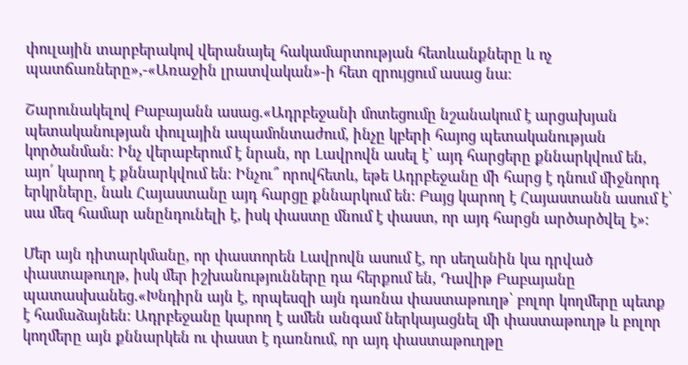փուլային տարբերակով վերանայել հակամարտության հետևանքները և ոչ պատճառները»,-«Առաջին լրատվական»-ի հետ զրույցում ասաց նա։

Շարունակելով Բաբայանն ասաց.«Ադրբեջանի մոտեցումը նշանակում է արցախյան պետականության փուլային ապամոնտաժում, ինչը կբերի հայոց պետականության կործանման։ Ինչ վերաբերում է նրան, որ Լավրովն ասել է՝ այդ հարցերը քննարկվում են, այո՛ կարող է քննարկվում են։ Ինչու՞ որովհետև, եթե Ադրբեջանը մի հարց է դնում միջնորդ երկրները, նաև Հայաստանը այդ հարցը քննարկում են։ Բայց կարող է Հայաստանն ասում է՝ սա մեզ համար անընդունելի է, իսկ փաստը մնում է փաստ, որ այդ հարցն արծարծվել է»։

Մեր այն դիտարկմանը, որ փաստորեն Լավրովն ասում է, որ սեղանին կա դրված փաստաթուղթ, իսկ մեր իշխանությունները դա հերքում են, Դավիթ Բաբայանը պատասխանեց.«Խնդիրն այն է, որպեսզի այն դառնա փաստաթուղթ՝ բոլոր կողմերը պետք է համաձայնեն։ Ադրբեջանը կարող է ամեն անգամ ներկայացնել մի փաստաթուղթ և բոլոր կողմերը այն քննարկեն ու փաստ է դառնում, որ այդ փաստաթուղթը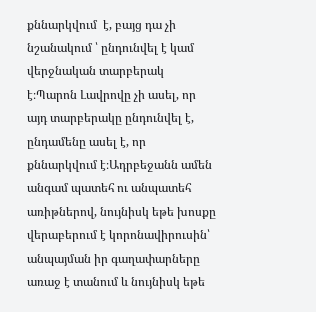քննարկվում  է, բայց դա չի նշանակում ՝ ընդունվել է կամ վերջնական տարբերակ է։Պարոն Լավրովը չի ասել, որ այդ տարբերակը ընդունվել է, ընդամենը ասել է, որ քննարկվում է։Ադրբեջանն ամեն անգամ պատեհ ու անպատեհ առիթներով, նույնիսկ եթե խոսքը վերաբերում է կորոնավիրուսին՝ անպայման իր գաղափարները առաջ է տանում և նույնիսկ եթե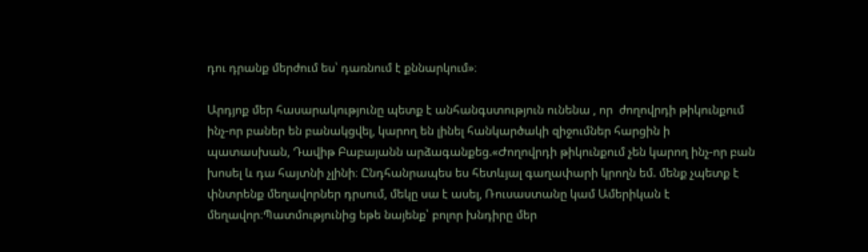դու դրանք մերժում ես՝ դառնում է քննարկում»։

Արդյոք մեր հասարակությունը պետք է անհանգստություն ունենա , որ  ժողովրդի թիկունքում ինչ-որ բաներ են բանակցվել, կարող են լինել հանկարծակի զիջումներ հարցին ի պատասխան, Դավիթ Բաբայանն արձագանքեց.«Ժողովրդի թիկունքում չեն կարող ինչ-որ բան խոսել և դա հայտնի չլինի։ Ընդհանրապես ես հետևյալ գաղափարի կրողն եմ. մենք չպետք է փնտրենք մեղավորներ դրսում, մեկը սա է ասել, Ռուսաստանը կամ Ամերիկան է մեղավոր։Պատմությունից եթե նայենք՝ բոլոր խնդիրը մեր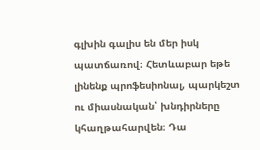գլխին գալիս են մեր իսկ պատճառով։ Հետևաբար եթե լինենք պրոֆեսիոնալ, պարկեշտ ու միասնական՝ խնդիրները կհաղթահարվեն։ Դա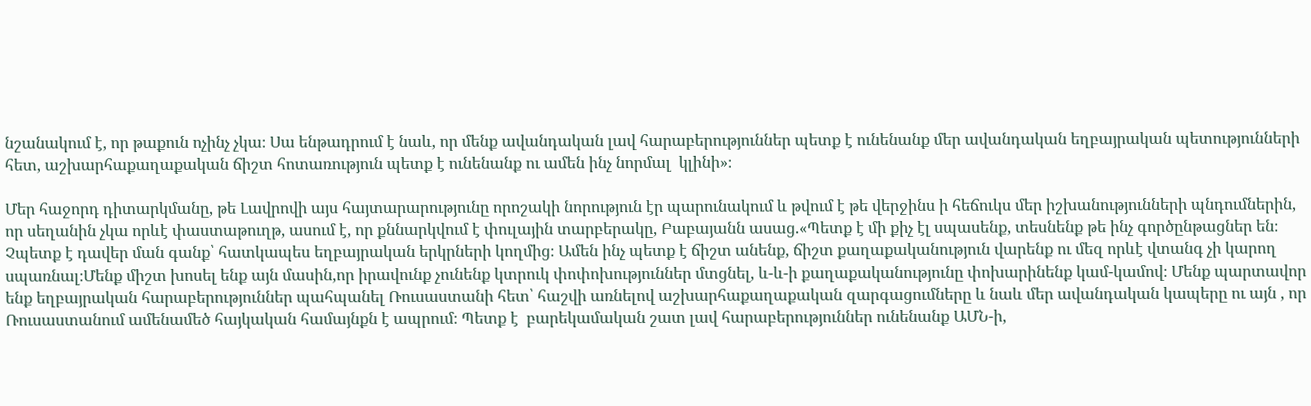նշանակում է, որ թաքուն ոչինչ չկա։ Սա ենթադրում է նաև, որ մենք ավանդական լավ հարաբերություններ պետք է ունենանք մեր ավանդական եղբայրական պետությունների հետ, աշխարհաքաղաքական ճիշտ հոտառություն պետք է ունենանք ու ամեն ինչ նորմալ  կլինի»։

Մեր հաջորդ դիտարկմանը, թե Լավրովի այս հայտարարությունը որոշակի նորություն էր պարունակում և թվում է թե վերջինս ի հեճուկս մեր իշխանությունների պնդումներին, որ սեղանին չկա որևէ փաստաթուղթ, ասում է, որ քննարկվում է փուլային տարբերակը, Բաբայանն ասաց.«Պետք է մի քիչ էլ սպասենք, տեսնենք թե ինչ գործընթացներ են։ Չպետք է դավեր ման գանք՝ հատկապես եղբայրական երկրների կողմից։ Ամեն ինչ պետք է ճիշտ անենք, ճիշտ քաղաքականություն վարենք ու մեզ որևէ վտանգ չի կարող սպառնալ։Մենք միշտ խոսել ենք այն մասին,որ իրավունք չունենք կտրուկ փոփոխություններ մտցնել, և-և-ի քաղաքականությունը փոխարինենք կամ-կամով։ Մենք պարտավոր ենք եղբայրական հարաբերություններ պահպանել Ռուսաստանի հետ՝ հաշվի առնելով աշխարհաքաղաքական զարգացումները և նաև մեր ավանդական կապերը ու այն , որ Ռուսաստանում ամենամեծ հայկական համայնքն է ապրում։ Պետք է  բարեկամական շատ լավ հարաբերություններ ունենանք ԱՄՆ-ի,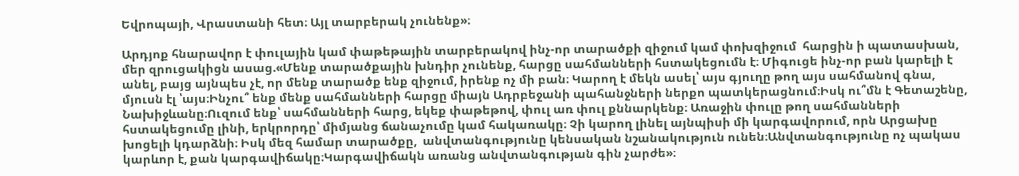Եվրոպայի, Վրաստանի հետ։ Այլ տարբերակ չունենք»։

Արդյոք հնարավոր է փուլային կամ փաթեթային տարբերակով ինչ-որ տարածքի զիջում կամ փոխզիջում  հարցին ի պատասխան, մեր զրուցակիցն ասաց.«Մենք տարածքային խնդիր չունենք, հարցը սահմանների հստակեցումն է։ Միգուցե ինչ-որ բան կարելի է անել, բայց այնպես չէ, որ մենք տարածք ենք զիջում, իրենք ոչ մի բան։ Կարող է մեկն ասել՝ այս գյուղը թող այս սահմանով գնա, մյուսն էլ ՝այս։Ինչու՞ ենք մենք սահմանների հարցը միայն Ադրբեջանի պահանջների ներքո պատկերացնում։Իսկ ու՞մն է Գետաշենը, Նախիջևանը։Ուզում ենք՝ սահմանների հարց, եկեք փաթեթով, փուլ առ փուլ քննարկենք։ Առաջին փուլը թող սահմանների հստակեցումը լինի, երկրորդը՝ միմյանց ճանաչումը կամ հակառակը։ Չի կարող լինել այնպիսի մի կարգավորում, որն Արցախը խոցելի կդարձնի։ Իսկ մեզ համար տարածքը,  անվտանգությունը կենսական նշանակություն ունեն։Անվտանգությունը ոչ պակաս կարևոր է, քան կարգավիճակը։Կարգավիճակն առանց անվտանգության գին չարժե»։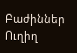Բաժիններ
Ուղիղ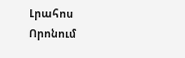Լրահոս
Որոնում